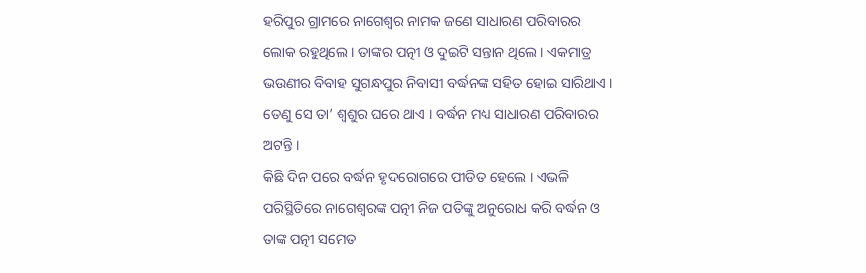ହରିପୁର ଗ୍ରାମରେ ନାଗେଶ୍ୱର ନାମକ ଜଣେ ସାଧାରଣ ପରିବାରର ଲୋକ ରହୁଥିଲେ । ତାଙ୍କର ପତ୍ନୀ ଓ ଦୁଇଟି ସନ୍ତାନ ଥିଲେ । ଏକମାତ୍ର ଭଉଣୀର ବିବାହ ସୁଗନ୍ଧପୁର ନିବାସୀ ବର୍ଦ୍ଧନଙ୍କ ସହିତ ହୋଇ ସାରିଥାଏ । ତେଣୁ ସେ ତା’ ଶ୍ୱଶୁର ଘରେ ଥାଏ । ବର୍ଦ୍ଧନ ମଧ୍ୟ ସାଧାରଣ ପରିବାରର ଅଟନ୍ତି ।
କିଛି ଦିନ ପରେ ବର୍ଦ୍ଧନ ହୃଦରୋଗରେ ପୀଡିତ ହେଲେ । ଏଭଳି ପରିସ୍ଥିତିରେ ନାଗେଶ୍ୱରଙ୍କ ପତ୍ନୀ ନିଜ ପତିଙ୍କୁ ଅନୁରୋଧ କରି ବର୍ଦ୍ଧନ ଓ ତାଙ୍କ ପତ୍ନୀ ସମେତ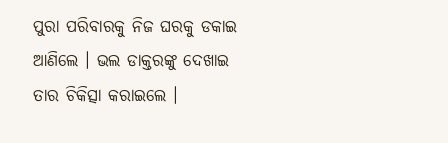ପୁରା ପରିବାରକୁ ନିଜ ଘରକୁ ଡକାଇ ଆଣିଲେ । ଭଲ ଡାକ୍ତରଙ୍କୁ ଦେଖାଇ ତାର ଚିକିତ୍ସା କରାଇଲେ ।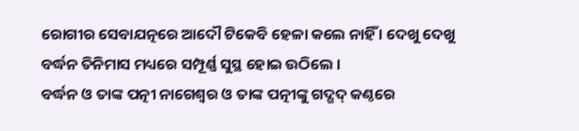ରୋଗୀର ସେବାଯତ୍ନରେ ଆଦୌ ଟିକେବି ହେଳା କଲେ ନାହିଁ । ଦେଖୁ ଦେଖୁ ବର୍ଦ୍ଧନ ତିନିମାସ ମଧ୍ୟରେ ସମ୍ପୂର୍ଣ୍ଣ ସୁସ୍ଥ ହୋଇ ଉଠିଲେ ।
ବର୍ଦ୍ଧନ ଓ ତାଙ୍କ ପତ୍ନୀ ନାଗେଶ୍ୱର ଓ ତାଙ୍କ ପତ୍ନୀଙ୍କୁ ଗଦ୍ଗଦ୍ କଣ୍ଠରେ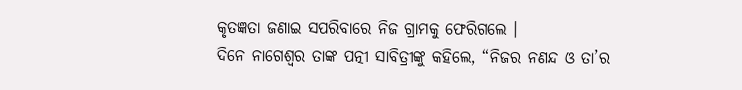କୃତଜ୍ଞତା ଜଣାଇ ସପରିବାରେ ନିଜ ଗ୍ରାମକୁ ଫେରିଗଲେ ।
ଦିନେ ନାଗେଶ୍ୱର ତାଙ୍କ ପତ୍ନୀ ସାବିତ୍ରୀଙ୍କୁ କହିଲେ, “ନିଜର ନଣନ୍ଦ ଓ ତା’ର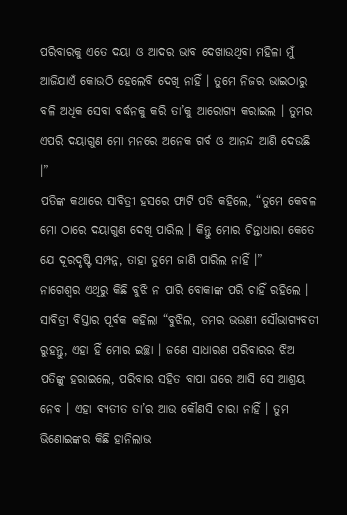ପରିବାରକୁ ଏତେ ଦୟା ଓ ଆଦର ଭାବ ଦେଖାଉଥିବା ମହିଳା ମୁଁ ଆଜିଯାଏଁ କୋଉଠି ହେଲେବି ଦେଖି ନାହିଁ । ତୁମେ ନିଜର ଭାଇଠାରୁ ବଳି ଅଧିକ ସେବା ବର୍ଦ୍ଧନକୁ କରି ତା’କୁ ଆରୋଗ୍ୟ କରାଇଲ । ତୁମର ଏପରି ଦୟାଗୁଣ ମୋ ମନରେ ଅନେକ ଗର୍ବ ଓ ଆନନ୍ଦ ଆଣି ଦେଉଛି ।”
ପତିଙ୍କ କଥାରେ ସାବିତ୍ରୀ ହସରେ ଫାଟି ପଡି କହିଲେ, “ତୁମେ କେବଳ ମୋ ଠାରେ ଦୟାଗୁଣ ଦେଖି ପାରିଲ । କିନ୍ତୁ ମୋର ଚିନ୍ତାଧାରା କେତେ ଯେ ଦୂରଦୃଷ୍ଟି ସମ୍ପନ୍ନ, ତାହା ତୁମେ ଜାଣି ପାରିଲ ନାହିଁ ।”
ନାଗେଶ୍ୱର ଏଥିରୁ କିଛି ବୁଝି ନ ପାରି ବୋକାଙ୍କ ପରି ଚାହିଁ ରହିଲେ ।
ସାବିତ୍ରୀ ବିସ୍ତାର ପୂର୍ବକ କହିଲା “ବୁଝିଲ, ତମର ଭଉଣୀ ସୌଭାଗ୍ୟବତୀ ରୁହନ୍ତୁ, ଏହା ହିଁ ମୋର ଇଚ୍ଛା । ଜଣେ ସାଧାରଣ ପରିବାରର ଝିଅ ପତିଙ୍କୁ ହରାଇଲେ, ପରିବାର ସହିତ ବାପା ଘରେ ଆସି ସେ ଆଶ୍ରୟ ନେବ । ଏହା ବ୍ୟତୀତ ତା’ର ଆଉ କୌଣସି ଚାରା ନାହିଁ । ତୁମ ଭିଣୋଇଙ୍କର କିଛି ହାନିଲାଭ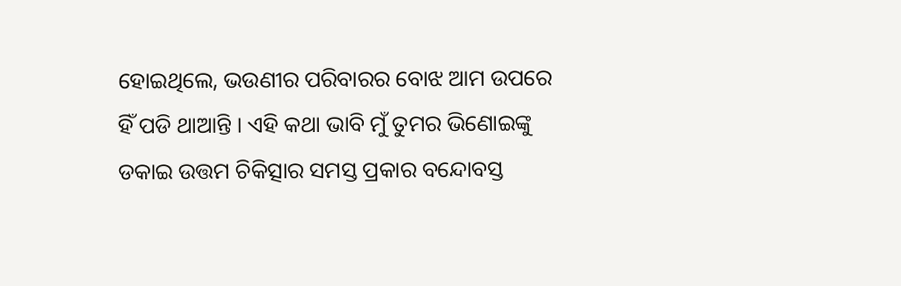ହୋଇଥିଲେ, ଭଉଣୀର ପରିବାରର ବୋଝ ଆମ ଉପରେ ହିଁ ପଡି ଥାଆନ୍ତି । ଏହି କଥା ଭାବି ମୁଁ ତୁମର ଭିଣୋଇଙ୍କୁ ଡକାଇ ଉତ୍ତମ ଚିକିତ୍ସାର ସମସ୍ତ ପ୍ରକାର ବନ୍ଦୋବସ୍ତ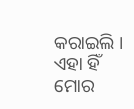କରାଇଲି । ଏହା ହିଁ ମୋର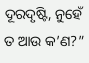ଦୂରଦୃଷ୍ଟି, ନୁହେଁ ତ ଆଉ କ’ଣ?”